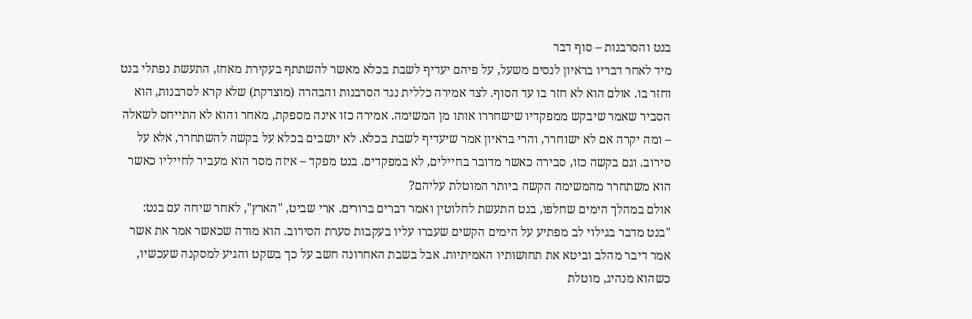בנט והסרבנות – סוף דבר
מיד לאחר דבריו בראיון לנסים משעל, על פיהם יעדיף לשבת בכלא מאשר להשתתף בעקירת מאחז, התעשת נפתלי בנט וחזר בו. אולם הוא לא חזר בו עד הסוף. לצד אמירה כללית נגד הסרבנות והבהרה (מוצדקת) שלא קרא לסרבנות, הוא הסביר שאמר שיבקש ממפקדיו שישחררו אותו מן המשימה. אמירה כזו אינה מספקת, מאחר והוא לא התייחס לשאלה – ומה יקרה אם לא ישוחרר, והרי בראיון אמר שיעדיף לשבת בכלא. לא יושבים בכלא על בקשה להשתחרר, אלא על סירוב. וגם בקשה כזו, סבירה כאשר מדובר בחיילים, לא במפקדים. בנט מפקד – איזה מסר הוא מעביר לחייליו כאשר הוא משתחרר מהמשימה הקשה ביותר המוטלת עליהם?
אולם במהלך הימים שחלפו, בנט התעשת לחלוטין ואמר דברים ברורים. ארי שביט, "הארץ", לאחר שיחה עם בנט: "בנט מדבר בגילוי לב מפתיע על הימים הקשים שעברו עליו בעקבות סערת הסירוב. הוא מודה שכאשר אמר את אשר אמר דיבר מהלב וביטא את תחושותיו האמיתיות. אבל בשבת האחרונה חשב על כך בשקט והגיע למסקנה שעכשיו, כשהוא מנהיג, מוטלת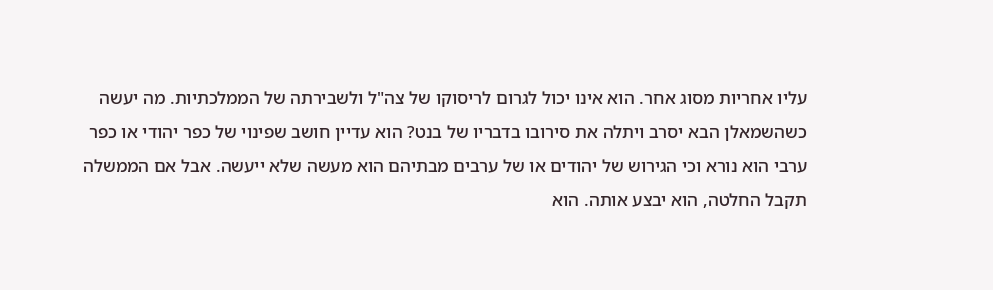עליו אחריות מסוג אחר. הוא אינו יכול לגרום לריסוקו של צה"ל ולשבירתה של הממלכתיות. מה יעשה כשהשמאלן הבא יסרב ויתלה את סירובו בדבריו של בנט? הוא עדיין חושב שפינוי של כפר יהודי או כפר ערבי הוא נורא וכי הגירוש של יהודים או של ערבים מבתיהם הוא מעשה שלא ייעשה. אבל אם הממשלה תקבל החלטה, הוא יבצע אותה. הוא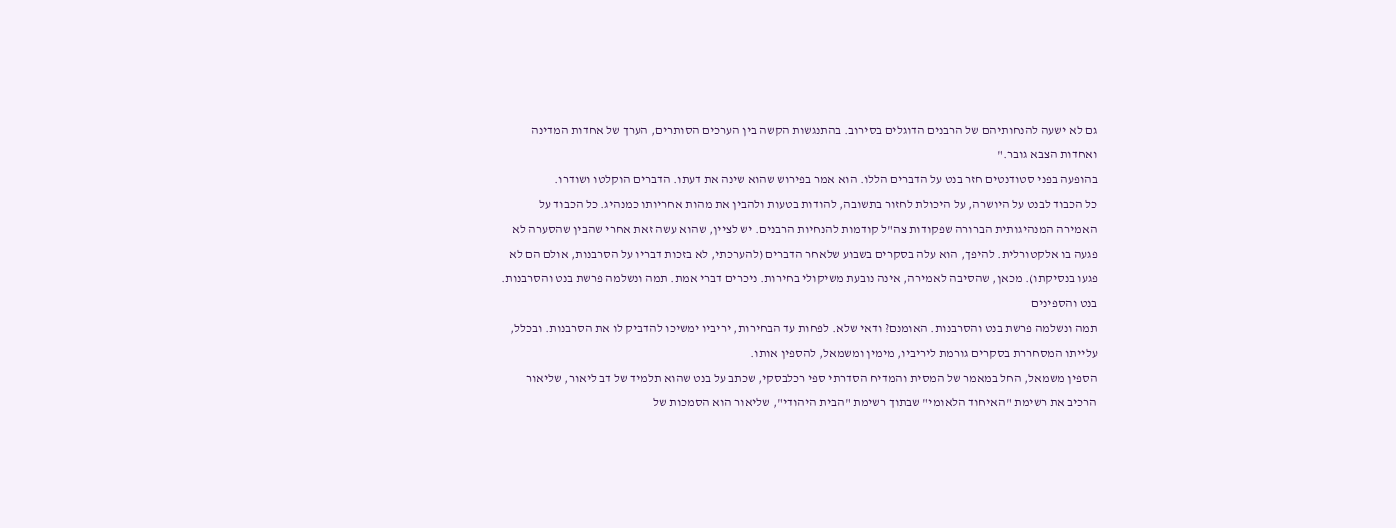גם לא ישעה להנחותיהם של הרבנים הדוגלים בסירוב. בהתנגשות הקשה בין הערכים הסותרים, הערך של אחדות המדינה ואחדות הצבא גובר."
בהופעה בפני סטודנטים חזר בנט על הדברים הללו. הוא אמר בפירוש שהוא שינה את דעתו. הדברים הוקלטו ושודרו.
כל הכבוד לבנט על היושרה, על היכולת לחזור בתשובה, להודות בטעות ולהבין את מהות אחריותו כמנהיג. כל הכבוד על האמירה המנהיגותית הברורה שפקודות צה"ל קודמות להנחיות הרבנים. יש לציין, שהוא עשה זאת אחרי שהבין שהסערה לא פגעה בו אלקטורלית. להיפך, הוא עלה בסקרים בשבוע שלאחר הדברים (להערכתי, לא בזכות דבריו על הסרבנות, אולם הם לא פגעו בנסיקתו). מכאן, שהסיבה לאמירה, אינה נובעת משיקולי בחירות. ניכרים דברי אמת. תמה ונשלמה פרשת בנט והסרבנות.
בנט והספינים
תמה ונשלמה פרשת בנט והסרבנות. האומנם? ודאי שלא. לפחות עד הבחירות, יריביו ימשיכו להדביק לו את הסרבנות. ובכלל, עלייתו המסחררת בסקרים גורמת ליריביו, מימין ומשמאל, להספין אותו.
הספין משמאל, החל במאמר של המסית והמדיח הסדרתי ספי רכלבסקי, שכתב על בנט שהוא תלמיד של דב ליאור, שליאור הרכיב את רשימת "האיחוד הלאומי" שבתוך רשימת "הבית היהודי", שליאור הוא הסמכות של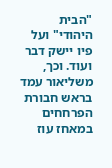"הבית היהודי" ועל פיו יישק דבר ועוד. וכך, משליאור עמד בראש חבורת הפרחחים במאחז עוז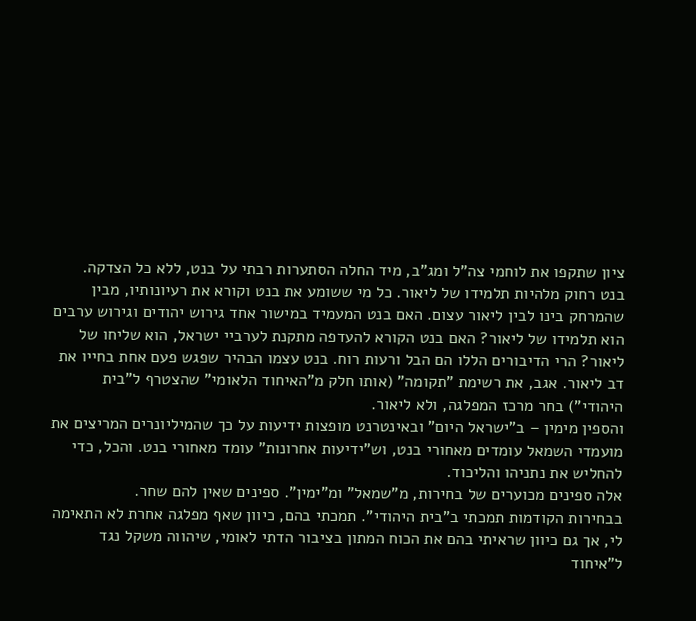ציון שתקפו את לוחמי צה"ל ומג"ב, מיד החלה הסתערות רבתי על בנט, ללא כל הצדקה.
בנט רחוק מלהיות תלמידו של ליאור. כל מי ששומע את בנט וקורא את רעיונותיו, מבין שהמרחק בינו לבין ליאור עצום. האם בנט המעמיד במישור אחד גירוש יהודים וגירוש ערבים הוא תלמידו של ליאור? האם בנט הקורא להעדפה מתקנת לערביי ישראל, הוא שליחו של ליאור? הרי הדיבורים הללו הם הבל ורעות רוח. בנט עצמו הבהיר שפגש פעם אחת בחייו את דב ליאור. אגב, את רשימת "תקומה" (אותו חלק מ"האיחוד הלאומי" שהצטרף ל"בית היהודי") בחר מרכז המפלגה, ולא ליאור.
והספין מימין – ב"ישראל היום" ובאינטרנט מופצות ידיעות על כך שהמיליונרים המריצים את מועמדי השמאל עומדים מאחורי בנט, וש"ידיעות אחרונות" עומד מאחורי בנט. והכל, כדי להחליש את נתניהו והליכוד.
אלה ספינים מכוערים של בחירות, מ"שמאל" ומ"ימין". ספינים שאין להם שחר.
בבחירות הקודמות תמכתי ב"בית היהודי". תמכתי בהם, כיוון שאף מפלגה אחרת לא התאימה לי, אך גם כיוון שראיתי בהם את הכוח המתון בציבור הדתי לאומי, שיהווה משקל נגד ל"איחוד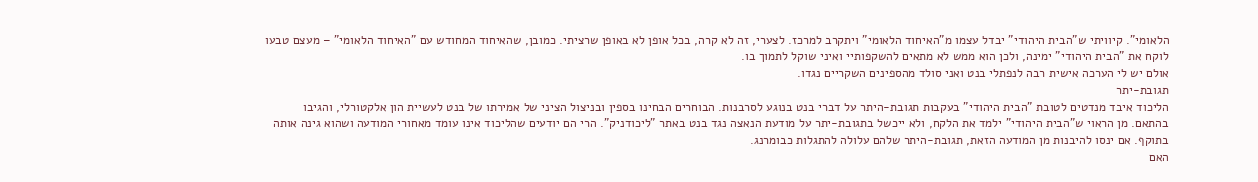הלאומי". קיוויתי ש"הבית היהודי" יבדל עצמו מ"האיחוד הלאומי" ויתקרב למרכז. לצערי, זה לא קרה, בכל אופן לא באופן שרציתי. כמובן, שהאיחוד המחודש עם "האיחוד הלאומי" – מעצם טבעו לוקח את "הבית היהודי" ימינה, ולכן הוא ממש לא מתאים להשקפותיי ואיני שוקל לתמוך בו.
אולם יש לי הערכה אישית רבה לנפתלי בנט ואני סולד מהספינים השקריים נגדו.
תגובת-יתר
הליכוד איבד מנדטים לטובת "הבית היהודי" בעקבות תגובת-היתר על דברי בנט בנוגע לסרבנות. הבוחרים הבחינו בספין ובניצול הציני של אמירתו של בנט לעשיית הון אלקטורלי, והגיבו בהתאם. מן הראוי ש"הבית היהודי" ילמד את הלקח, ולא ייכשל בתגובת-יתר על מודעת הנאצה נגד בנט באתר "ליכודניק". הרי הם יודעים שהליכוד אינו עומד מאחורי המודעה ושהוא גינה אותה בתוקף. אם ינסו להיבנות מן המודעה הזאת, תגובת-היתר שלהם עלולה להתגלות כבומרנג.
האם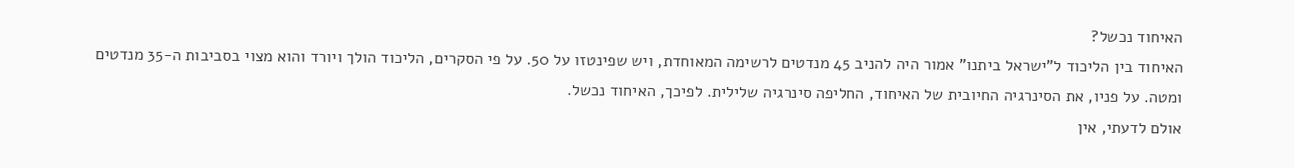האיחוד נכשל?
האיחוד בין הליכוד ל"ישראל ביתנו" אמור היה להניב 45 מנדטים לרשימה המאוחדת, ויש שפינטזו על 50. על פי הסקרים, הליכוד הולך ויורד והוא מצוי בסביבות ה-35 מנדטים ומטה. על פניו, את הסינרגיה החיובית של האיחוד, החליפה סינרגיה שלילית. לפיכך, האיחוד נכשל.
אולם לדעתי, אין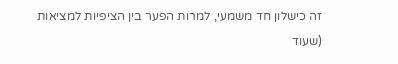זה כישלון חד משמעי, למרות הפער בין הציפיות למציאות (שעוד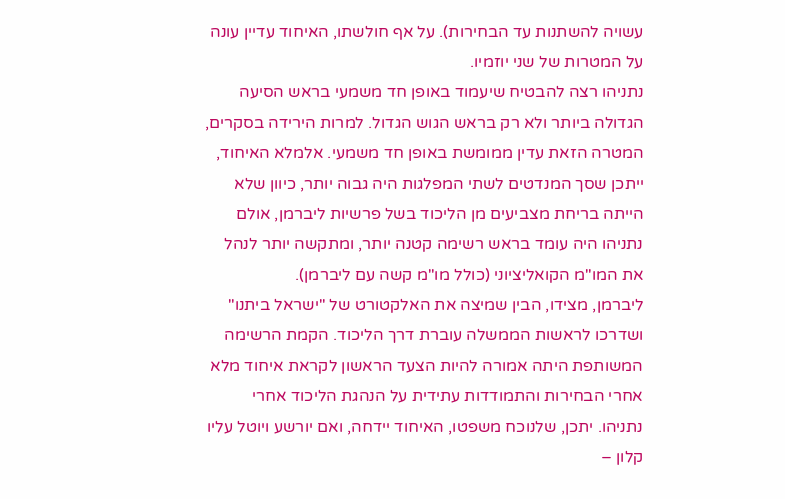עשויה להשתנות עד הבחירות). על אף חולשתו, האיחוד עדיין עונה על המטרות של שני יוזמיו.
נתניהו רצה להבטיח שיעמוד באופן חד משמעי בראש הסיעה הגדולה ביותר ולא רק בראש הגוש הגדול. למרות הירידה בסקרים, המטרה הזאת עדין ממומשת באופן חד משמעי. אלמלא האיחוד, ייתכן שסך המנדטים לשתי המפלגות היה גבוה יותר, כיוון שלא הייתה בריחת מצביעים מן הליכוד בשל פרשיות ליברמן, אולם נתניהו היה עומד בראש רשימה קטנה יותר, ומתקשה יותר לנהל את המו"מ הקואליציוני (כולל מו"מ קשה עם ליברמן).
ליברמן, מצידו, הבין שמיצה את האלקטורט של "ישראל ביתנו" ושדרכו לראשות הממשלה עוברת דרך הליכוד. הקמת הרשימה המשותפת היתה אמורה להיות הצעד הראשון לקראת איחוד מלא אחרי הבחירות והתמודדות עתידית על הנהגת הליכוד אחרי נתניהו. יתכן, שלנוכח משפטו, האיחוד יידחה, ואם יורשע ויוטל עליו קלון –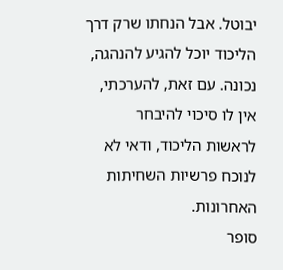יבוטל. אבל הנחתו שרק דרך הליכוד יוכל להגיע להנהגה, נכונה. עם זאת, להערכתי, אין לו סיכוי להיבחר לראשות הליכוד, ודאי לא לנוכח פרשיות השחיתות האחרונות.
סופר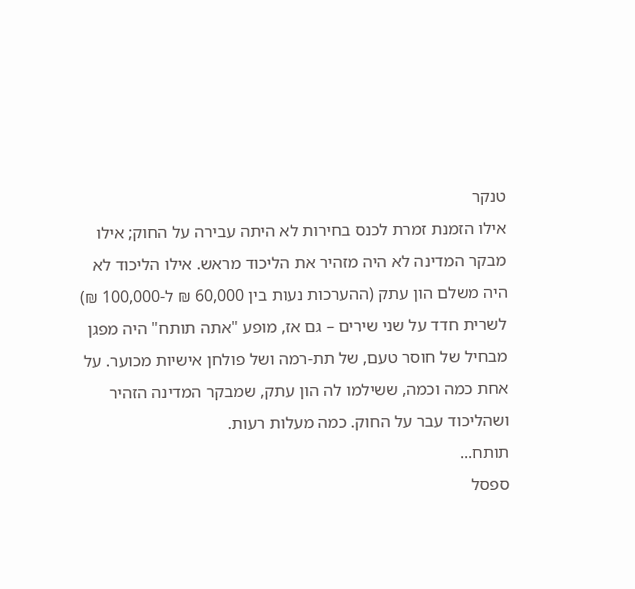טנקר
אילו הזמנת זמרת לכנס בחירות לא היתה עבירה על החוק; אילו מבקר המדינה לא היה מזהיר את הליכוד מראש. אילו הליכוד לא היה משלם הון עתק (ההערכות נעות בין 60,000 ₪ ל-100,000 ₪) לשרית חדד על שני שירים – גם אז, מופע "אתה תותח" היה מפגן מבחיל של חוסר טעם, של תת-רמה ושל פולחן אישיות מכוער. על אחת כמה וכמה, ששילמו לה הון עתק, שמבקר המדינה הזהיר ושהליכוד עבר על החוק. כמה מעלות רעות.
תותח...
ספסל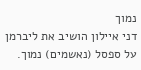נמוך
דני איילון הושיב את ליברמן על ספסל (נאשמים) נמוך.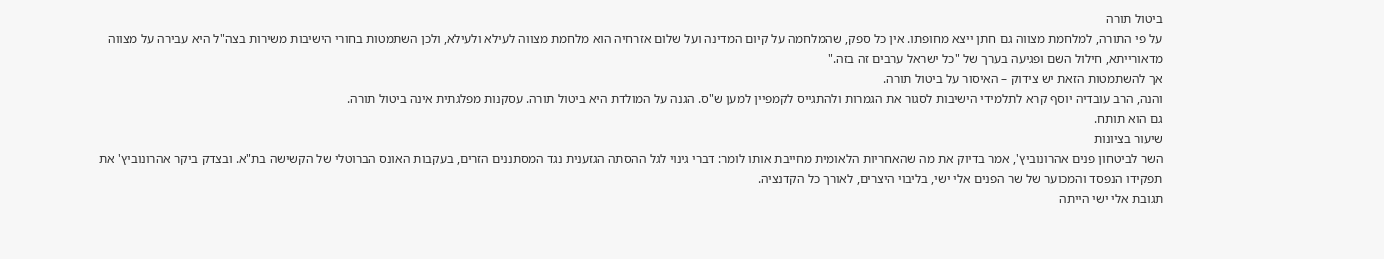ביטול תורה
על פי התורה, למלחמת מצווה גם חתן ייצא מחופתו. אין כל ספק, שהמלחמה על קיום המדינה ועל שלום אזרחיה הוא מלחמת מצווה לעילא ולעילא, ולכן השתמטות בחורי הישיבות משירות בצה"ל היא עבירה על מצווה מדאורייתא, חילול השם ופגיעה בערך של "כל ישראל ערבים זה בזה."
אך להשתמטות הזאת יש צידוק – האיסור על ביטול תורה.
והנה, הרב עובדיה יוסף קרא לתלמידי הישיבות לסגור את הגמרות ולהתגייס לקמפיין למען ש"ס. הגנה על המולדת היא ביטול תורה. עסקנות מפלגתית אינה ביטול תורה.
גם הוא תותח.
שיעור בציונות
השר לביטחון פנים אהרונוביץ', אמר בדיוק את מה שהאחריות הלאומית מחייבת אותו לומר: דברי גינוי לגל ההסתה הגזענית נגד המסתננים הזרים, בעקבות האונס הברוטלי של הקשישה בת"א. ובצדק ביקר אהרונוביץ' את תפקידו הנפסד והמכוער של שר הפנים אלי ישי, בליבוי היצרים, לאורך כל הקדנציה.
תגובת אלי ישי הייתה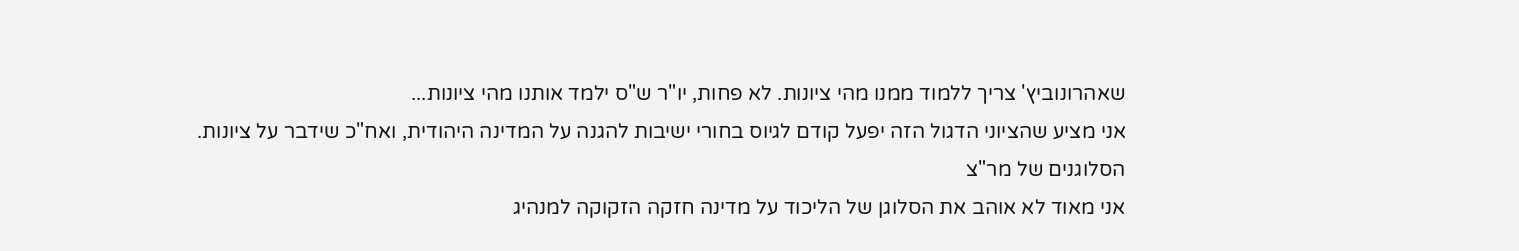שאהרונוביץ' צריך ללמוד ממנו מהי ציונות. לא פחות, יו"ר ש"ס ילמד אותנו מהי ציונות...
אני מציע שהציוני הדגול הזה יפעל קודם לגיוס בחורי ישיבות להגנה על המדינה היהודית, ואח"כ שידבר על ציונות.
הסלוגנים של מר"צ
אני מאוד לא אוהב את הסלוגן של הליכוד על מדינה חזקה הזקוקה למנהיג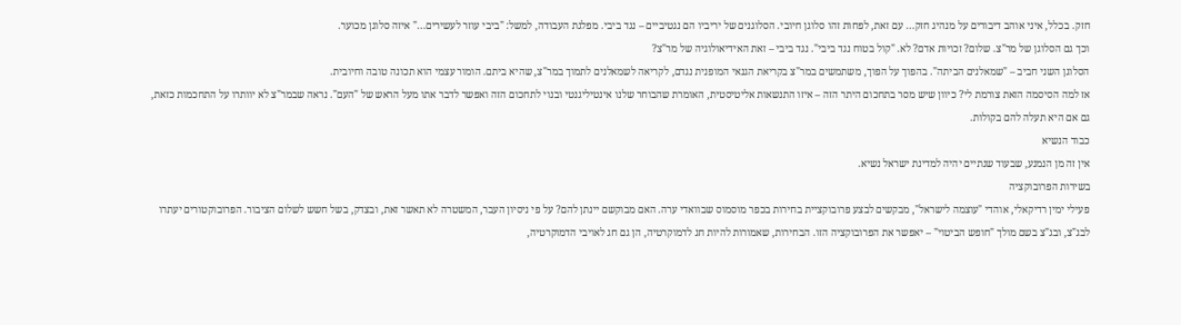חזק. בכלל, איני אוהב דיבורים על מנהיג חזק... עם זאת, לפחות זהו סלוגן חיובי. הסלוגנים של יריביו הם נגטיביים – נגד ביבי. מפלגת העבודה, למשל: "ביבי עוזר לעשירים..." איזה סלוגן מכוער.
וכך גם הסלוגן של מר"צ. שלום? זכויות אדם? לא. "קול בטוח נגד ביבי". נגד ביבי – זאת האידיאולוגיה של מר"צ?
הסלוגן השני חביב – "שמאלנים הביתה". בהפוך על הפוך, משתמשים במר"צ בקריאת הגנאי המופנית נגדם, לקריאה לשמאלנים לתמוך במר"צ, שהיא ביתם. הומור עצמי הוא תכונה טובה וחיובית.
אז למה הסיסמה הזאת צורמת לי? כיוון שיש מסר בתחכום היתר הזה – איזו התנשאות אליטיסטית, האומרת שהבוחר שלנו אינטיליגנטי ובנוי לתחכום הזה ואפשר לדבר אתו מעל הראש של "העם". נראה שבמר"צ לא יוותרו על התחכמות כזאת, גם אם היא תעלה להם בקולות.
כבוד הנשיא
אין זה מן הנמנע, שבעוד שנתיים יהיה למדינת ישראל נשיא.
בשירות הפרובוקציה
פעילי ימין רדיקאלי, אוהדי "עוצמה לישראל", מבקשים לבצע פרובוקציית בחירות בכפר מוסמוס שבוואדי ערה. האם מבוקשם יינתן להם? על פי ניסיון העבר, המשטרה לא תאשר זאת, ובצדק, בשל חשש לשלום הציבור. הפרובוקטורים יעתרו לבג"צ, ובג"צ בשם מולך "חופש הביטוי" – יאפשר את הפרובוקציה הזו. הבחירות, שאמורות להיות חג לדמוקרטיה, הן גם חג לאויבי הדמוקרטיה,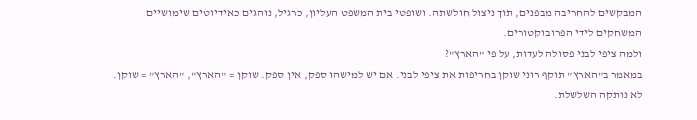המבקשים להחריבה מבפנים, תוך ניצול חולשתה. ושופטי בית המשפט העליון, כרגיל, נוהגים כאידיוטים שימושיים המשחקים לידי הפרובוקטורים.
ולמה ציפי לבני פסולה לעדות, על פי "הארץ"?
במאמר ב"הארץ" תוקף רוני שוקן בחריפות את ציפי לבני. אם יש למישהו ספק, אין ספק. שוקן = "הארץ", "הארץ" = שוקן. לא נותקה השלשלת.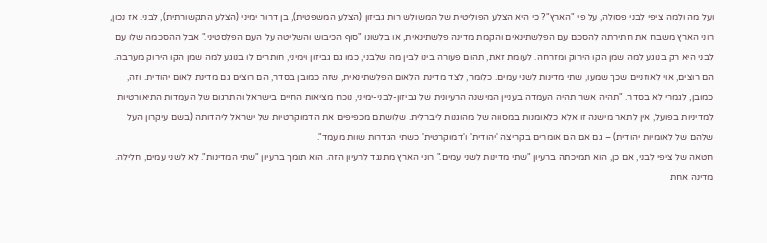ועל מה ולמה ציפי לבני פסולה, על פי "הארץ"? כי היא הצלע הפוליטית של המשולש רות גביזון (הצלע המשפטית), בן דרור ימיני (הצלע התקשורתית), לבני. אז נכון, רוני הארץ משבח את חתירתה להסכם עם הפלשתינאים והקמת מדינה פלשתינאית, או בלשונו "סוף הכיבוש והשליטה על העם הפלסטיני." אבל ההסכמה שלו עם לבני היא רק בנוגע למה שמן הקו הירוק ומזרחה. לעומת זאת, תהום פעורה בינו לבין מה שלבני, כמו גם גביזון וימיני, חותרים לו בנוגע למה שמן הקו הירוק מערבה.
הם רוצים, אוי לאוזניים שכך שמעו, שתי מדינות לשני עמים. כלומר, לצד מדינת הלאום הפלשתינאית, שזה כמובן בסדר, הם רוצים גם מדינת לאום יהודית. וזה, כמובן, לגמרי לא בסדר. "תהיה אשר תהיה העמדה בעניין המישנה הרעיונית של גביזון-לבני-ימיני, נוכח מציאות החיים בישראל והתרגום של העמדות התיאורטיות למדיניות בפועל, אין לתאר מישנה זו אלא כלאומנות במסווה של מהוגנות ליברלית. שלושתם מכפיפים את הדמוקרטיות של ישראל ליהדותה (בשם עיקרון העל שלהם של לאומיות יהודית) – גם אם הם אומרים בקריצה 'יהודית' ו'דמוקרטית' כשתי הגדרות שוות מעמד".
חטאה של ציפי לבני, אם כן, הוא תמיכתה ברעיון "שתי מדינות לשני עמים." רוני הארץ מתנגד לרעיון הזה. הוא תומך ברעיון "שתי המדינות". לא לשני עמים, חלילה. מדינה אחת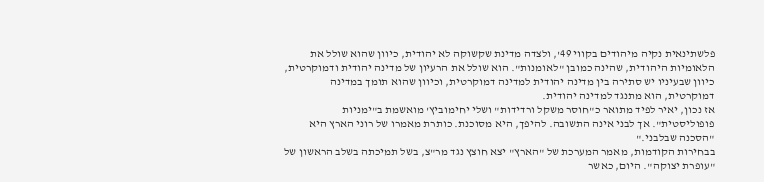פלשתינאית נקיה מיהודים בקווי 49', ולצדה מדינת שקשוקה לא יהודית, כיוון שהוא שולל את הלאומיות היהודית, שהינה כמובן "לאומנות". הוא שולל את הרעיון של מדינה יהודית ודמוקרטית, כיוון שבעיניו יש סתירה בין מדינה יהודית למדינה דמוקרטית, וכיוון שהוא תומך במדינה דמוקרטית, הוא מתנגד למדינה יהודית.
אז נכון, יאיר לפיד מתואר כ"חוסר משקל ורדידות" ושלי יחימוביץ' מואשמת ב"ימניות פופוליסטית". אך לבני אינה התשובה. להיפך, היא מסוכנת. כותרת מאמרו של רוני הארץ היא "הסכנה שבלבני."
בבחירות הקודמות, מאמר המערכת של "הארץ" יצא חוצץ נגד מר"צ, בשל תמיכתה בשלב הראשון של "עופרת יצוקה". היום, כאשר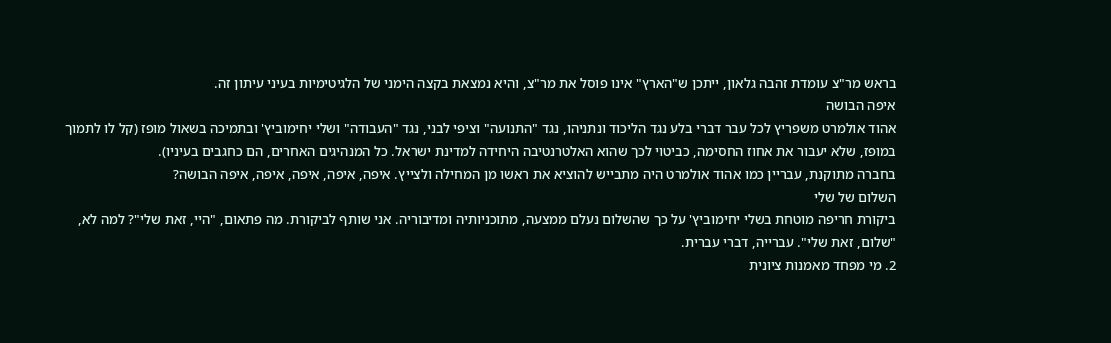בראש מר"צ עומדת זהבה גלאון, ייתכן ש"הארץ" אינו פוסל את מר"צ, והיא נמצאת בקצה הימני של הלגיטימיות בעיני עיתון זה.
איפה הבושה
אהוד אולמרט משפריץ לכל עבר דברי בלע נגד הליכוד ונתניהו, נגד "התנועה" וציפי לבני, נגד "העבודה" ושלי יחימוביץ' ובתמיכה בשאול מופז (קל לו לתמוך במופז, שלא יעבור את אחוז החסימה, כביטוי לכך שהוא האלטרנטיבה היחידה למדינת ישראל. כל המנהיגים האחרים, הם כחגבים בעיניו).
בחברה מתוקנת, עבריין כמו אהוד אולמרט היה מתבייש להוציא את ראשו מן המחילה ולצייץ. איפה, איפה, איפה, איפה, איפה הבושה?
השלום של שלי
ביקורת חריפה מוטחת בשלי יחימוביץ' על כך שהשלום נעלם ממצעה, מתוכניותיה ומדיבוריה. אני שותף לביקורת. מה פתאום, "היי, זאת שלי"? למה לא, "שלום, זאת שלי". עברייה, דברי עברית.
2. מי מפחד מאמנות ציונית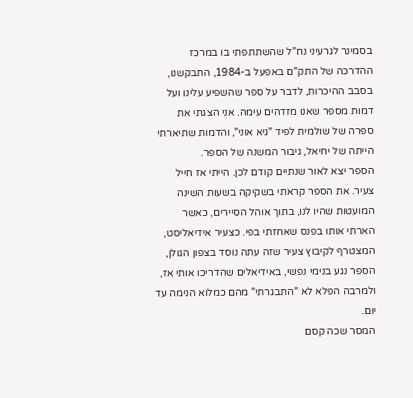בסמינר לגרעיני נח"ל שהשתתפתי בו במרכז ההדרכה של התק"ם באפעל ב-1984, התבקשנו, בסבב ההיכרות, לדבר על ספר שהשפיע עלינו ועל דמות מספר שאנו מזדהים עימה. אני הצגתי את ספרה של שולמית לפיד "גיא אוני", והדמות שתיארתי הייתה של יחיאל, גיבור המשנה של הספר.
הספר יצא לאור שנתיים קודם לכן. הייתי אז חייל צעיר. את הספר קראתי בשקיקה בשעות השינה המועטות שהיו לנו, בתוך אוהל הסיירים, כאשר הארתי אותו בפנס שאחזתי בפי. כצעיר אידיאליסט, המצטרף לקיבוץ צעיר שזה עתה נוסד בצפון הגולן, הספר נגע בנימי נפשי, באידיאלים שהדריכו אותי אז, ולמרבה הפלא לא "התבגרתי" מהם כמלוא הנימה עד יום.
המסר שכה קסם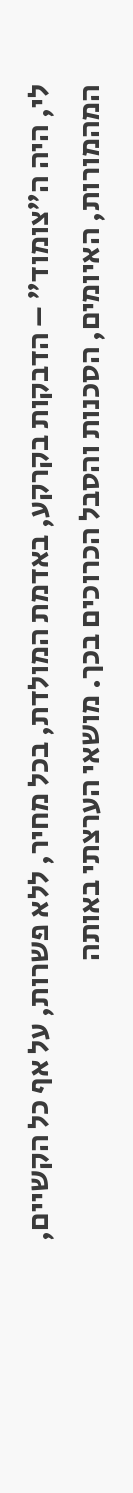לי, היה ה"צומוד" – הדבקות בקרקע, באדמת המולדת, בכל מחיר, ללא פשרות, על אף כל הקשיים, המהמורות, האיומים, הסכנות והסבל הכרוכים בכך. מושאי הערצתי באותה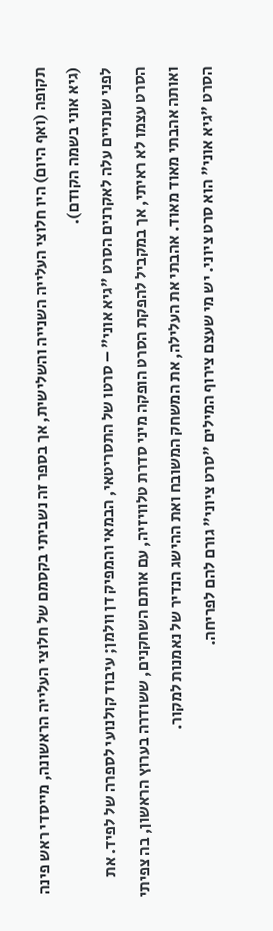תקופה (ואף היום) היו חלוצי העלייה השנייה והשלישית, אך בספר זה נשביתי בקסמם של חלוצי העלייה הראשונה, מייסדי ראש פינה (גיא אוני בשמה הקודם).
לפני שנתיים עלה לאקרנים הסרט "גיא אוני" – סרטו של התסריטאי, הבמאי והמפיק דן וולמן; עיבוד קולנועי לספרה של לפיד. את הסרט עצמו לא ראיתי, אך במקביל להפקת הסרט הופקה מיני סדרת טלוויזיה, עם אותם השחקנים, ששודרה בערוץ הראשון, בה צפיתי ואותה אהבתי מאוד מאוד. אהבתי את העלילה, את המשחק המשובח ואת ההישג הנדיר של נאמנות למקור.
הסרט "גיא אוני" הוא סרט ציוני. יש מי שעצם צירוף המילים "סרט ציוני" גורם להם לפריחה.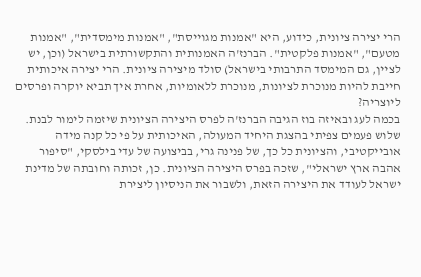הרי יצירה ציונית, כידוע, היא "אמנות מגוייסת", "אמנות מימסדית", "אמנות מטעם", "אמנות פלקטית". הברנז'ה האמנותית והתקשורתית בישראל (וכן, יש לציין, גם המימסד התרבותי בישראל) סולד מיצירה ציונית. הרי יצירה איכותית חייבת להיות מנוכרת לציונות, מנוכרת ללאומיות, אחרת איך תביא יוקרה ופרסים ליוצריה?
בכמה לעג ובאיזה בוז הגיבה הברנז'ה לפרס היצירה הציונית שיזמה לימור לבנת. שלוש פעמים צפיתי בהצגת היחיד המעולה, האיכותית על פי כל קנה מידה אובייקטיבי, והציונית כל כך, של פנינה גרי, בביצועה של עדי בילסקי, "סיפור אהבה ארץ ישראלי", שזכה בפרס היצירה הציונית. כן, זכותה וחובתה של מדינת ישראל לעודד את היצירה הזאת, ולשבור את הניסיון ליצירת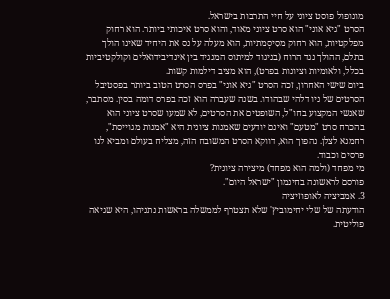מונופול פוסט ציוני על חיי התרבות בישראל.
הסרט "גיא אוני" הוא סרט ציוני מאוד, והוא סרט איכותי ביותר. הוא רחוק מפלקטיות, הוא רחוק מסִיסְמתיות, הוא מעלה על נס את היחיד שאינו הולך בתלם, ההולך נגד הרוח (בניגוד למיתוס המנגיד בין אינדיבידואלים וקולקטיביות בכלל, ולאומיות וציונות בפרט), הוא מציב דילמות קשות.
ביום שישי האחרון, זכה הסרט "גיא אוני" בפרס הסרט הטוב ביותר בפסטיבל הסרטים של ניו דלהי שבהודו. בשנה שעברה הוא זכה בפרס דומה בסין. מסתבר, שאנשי המקצוע בחו"ל, השופטים את הסרטים, לא שמעו שסרט ציוני הוא בהכרח סרט "מטעם" ואינם יודעים שאמנות ציונית היא "אמנות מגוייסת", רחמנא לצלן. נהפוך הוא, דווקא הסרט המשובח הזה, מצליח בעולם ומביא לנו פרסים וכבוד.
מי מפחד (ולמה הוא מפחד) מיצירה ציונית?
פורסם לראשונה בחינמון "ישראל היום".
3. אמביציה לאופוזיציה
הודעתה של שלי יחימוביץ' שלא תצטרף לממשלה בראשות נתניהו, היא שגיאה פוליטית.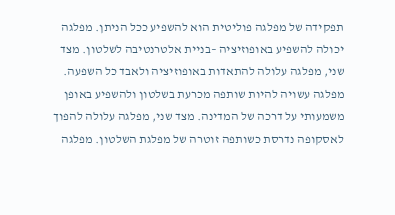תפקידה של מפלגה פוליטית הוא להשפיע ככל הניתן. מפלגה יכולה להשפיע באופוזיציה –בניית אלטרנטיבה לשלטון. מצד שני, מפלגה עלולה להתאדות באופוזיציה ולאבד כל השפעה. מפלגה עשויה להיות שותפה מכרעת בשלטון ולהשפיע באופן משמעותי על דרכה של המדינה. מצד שני, מפלגה עלולה להפוך לאסקופה נדרסת כשותפה זוטרה של מפלגת השלטון. מפלגה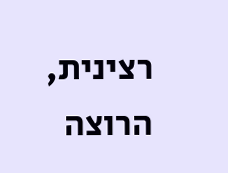רצינית, הרוצה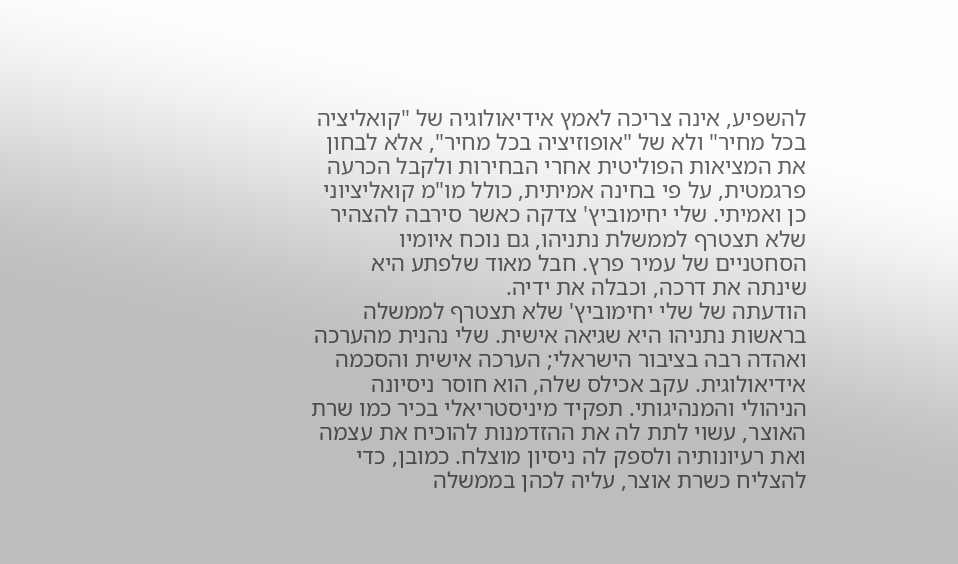להשפיע, אינה צריכה לאמץ אידיאולוגיה של "קואליציה בכל מחיר" ולא של "אופוזיציה בכל מחיר", אלא לבחון את המציאות הפוליטית אחרי הבחירות ולקבל הכרעה פרגמטית, על פי בחינה אמיתית, כולל מו"מ קואליציוני כן ואמיתי. שלי יחימוביץ' צדקה כאשר סירבה להצהיר שלא תצטרף לממשלת נתניהו, גם נוכח איומיו הסחטניים של עמיר פרץ. חבל מאוד שלפתע היא שינתה את דרכה, וכבלה את ידיה.
הודעתה של שלי יחימוביץ' שלא תצטרף לממשלה בראשות נתניהו היא שגיאה אישית. שלי נהנית מהערכה ואהדה רבה בציבור הישראלי; הערכה אישית והסכמה אידיאולוגית. עקב אכילס שלה, הוא חוסר ניסיונה הניהולי והמנהיגותי. תפקיד מיניסטריאלי בכיר כמו שרת האוצר, עשוי לתת לה את ההזדמנות להוכיח את עצמה ואת רעיונותיה ולספק לה ניסיון מוצלח. כמובן, כדי להצליח כשרת אוצר, עליה לכהן בממשלה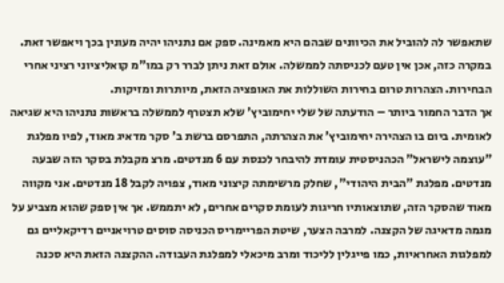שתאפשר לה להוביל את הכיוונים שבהם היא מאמינה. ספק אם נתניהו יהיה מעונין בכך ויאפשר זאת. במקרה כזה, אכן אין טעם לכניסתה לממשלה. אולם זאת ניתן לברר רק במו"מ קואליציוני רציני אחרי הבחירות. הצהרות טרום בחירות השוללות את האופציה הזאת, מיותרות ומזיקות.
אך הדבר החמור ביותר – הודעתה של שלי יחימוביץ' שלא תצטרף לממשלה בראשות נתניהו היא שגיאה לאומית. ביום בו הצהירה יחימוביץ' את הצהרתה, התפרסם ברשת ב' סקר מדאיג מאוד, לפיו מפלגת "עוצמה לישראל" הכהניסטית עומדת להיבחר לכנסת עם 6 מנדטים. מרצ מקבלת בסקר הזה שבעה מנדטים. מפלגת "הבית היהודי", שחלק מרשימתה קיצוני מאוד, צפויה לקבל 18 מנדטים. אני מקווה מאוד שהסקר הזה, שתוצאותיו חריגות לעומת סקרים אחרים, לא יתממש. אך אין ספק שהוא מצביע על מגמה מדאיגה של הקצנה. למרבה הצער, שיטת הפריימריס הכניסה סוסים טרויאניים רדיקאליים גם למפלגות האחראיות, כמו פייגלין לליכוד ומרב מיכאלי למפלגת העבודה. ההקצנה הזאת היא סכנה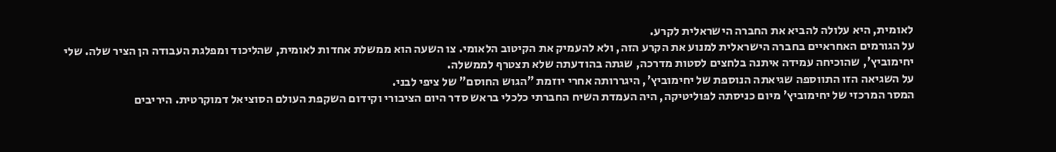לאומית, היא עלולה להביא את החברה הישראלית לקרע.
על הגורמים האחראיים בחברה הישראלית למנוע את הקרע הזה, ולא להעמיק את הקיטוב הלאומי. צו השעה הוא ממשלת אחדות לאומית, שהליכוד ומפלגת העבודה הן הציר שלה. שלי יחימוביץ', שהוכיחה עמידה איתנה בלחצים לסטות מדרכה, שגתה בהודעתה שלא תצטרף לממשלה.
על השגיאה הזו התווספה שגיאתה הנוספת של יחימוביץ', היגררותה אחרי יוזמת "הגוש החוסם" של ציפי לבני.
המסר המרכזי של יחימוביץ' מיום כניסתה לפוליטיקה, היה העמדת השיח החברתי כלכלי בראש סדר היום הציבורי וקידום השקפת העולם הסוציאל דמוקרטית. היריבים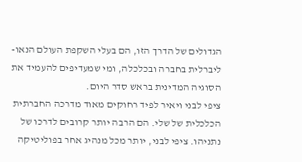הגדולים של הדרך הזו, הם בעלי השקפת העולם הנאו-ליברלית בחברה ובכלכלה, ומי שמעדיפים להעמיד את הסוגיה המדינית בראש סדר היום.
ציפי לבני ויאיר לפיד רחוקים מאוד מדרכה החברתית הכלכלית של שלי. הם הרבה יותר קרובים לדרכו של נתניהו. ציפי לבני, יותר מכל מנהיג אחר בפוליטיקה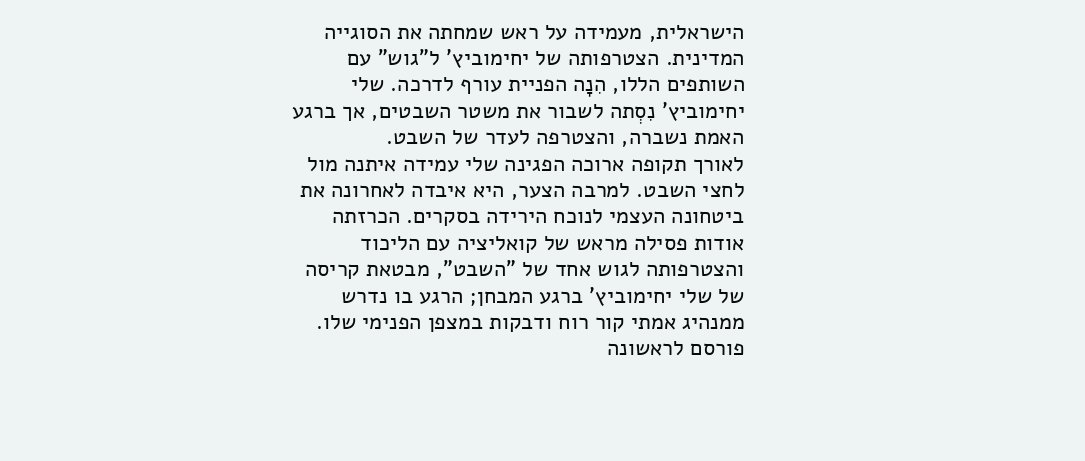הישראלית, מעמידה על ראש שמחתה את הסוגייה המדינית. הצטרפותה של יחימוביץ' ל"גוש" עם השותפים הללו, הִנָה הפניית עורף לדרכה. שלי יחימוביץ' נִסְתה לשבור את משטר השבטים, אך ברגע האמת נשברה, והצטרפה לעדר של השבט.
לאורך תקופה ארוכה הפגינה שלי עמידה איתנה מול לחצי השבט. למרבה הצער, היא איבדה לאחרונה את ביטחונה העצמי לנוכח הירידה בסקרים. הכרזתה אודות פסילה מראש של קואליציה עם הליכוד והצטרפותה לגוש אחד של "השבט", מבטאת קריסה של שלי יחימוביץ' ברגע המבחן; הרגע בו נדרש ממנהיג אמתי קור רוח ודבקות במצפן הפנימי שלו.
פורסם לראשונה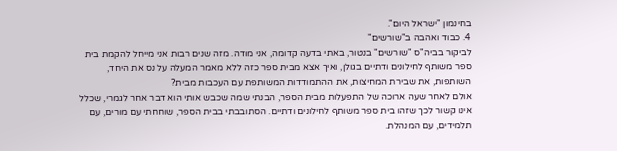בחינמון "ישראל היום".
4. כבוד ואהבה ב"שורשים"
לביקור בביה"ס "שורשים" בנטור, באתי בדעה קדומה, אני מודה. מזה שנים רבות אני מייחל להקמת בית ספר משותף לחילונים ודתיים בגולן, ואיך אצא מבית ספר כזה ללא מאמר המעלה על נס את היחד, השותפות, את שבירת המחיצות, את ההתמודדות המשותפת עם העכבות מבית?
אולם לאחר שעה ארוכה של התפעלות מבית הספר, הבנתי שמה שכבש אותי הוא דבר אחר לגמרי, שכלל אינו קשור לכך שזהו בית ספר משותף לחילונים ודתיים. הסתובבתי בבית הספר, שוחחתי עם מורים, עם תלמידים, עם המנהלת.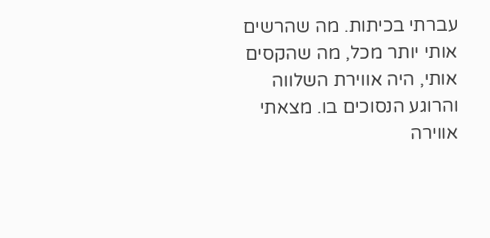עברתי בכיתות. מה שהרשים אותי יותר מכל, מה שהקסים אותי, היה אווירת השלווה והרוגע הנסוכים בו. מצאתי אווירה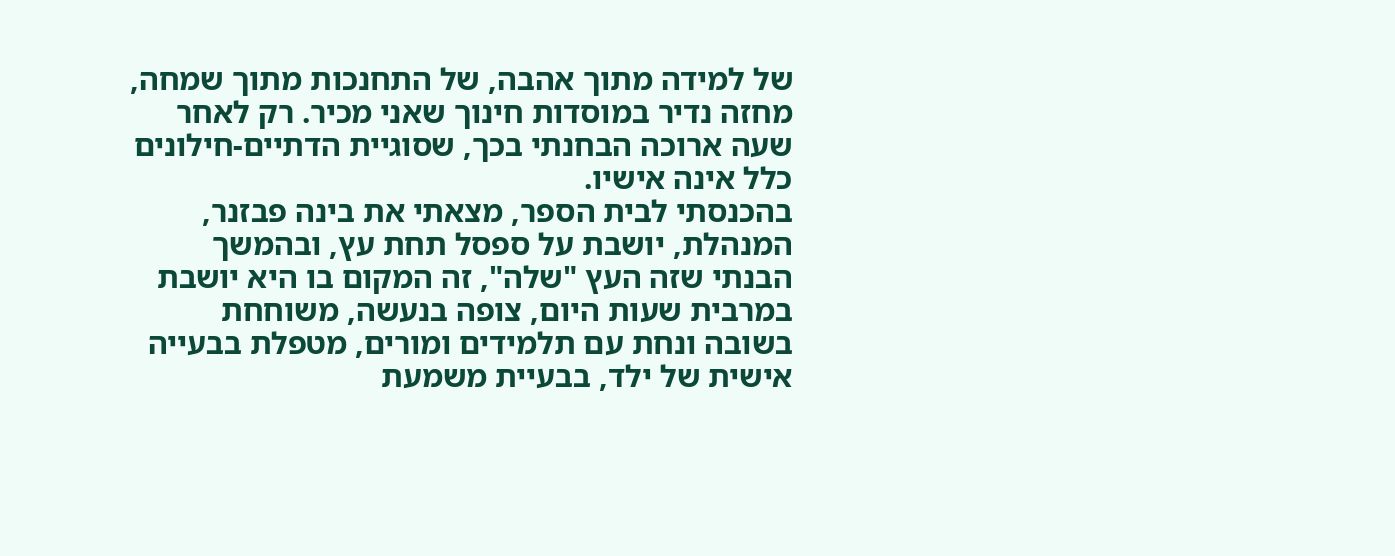של למידה מתוך אהבה, של התחנכות מתוך שמחה, מחזה נדיר במוסדות חינוך שאני מכיר. רק לאחר שעה ארוכה הבחנתי בכך, שסוגיית הדתיים-חילונים כלל אינה אישיו.
בהכנסתי לבית הספר, מצאתי את בינה פבזנר, המנהלת, יושבת על ספסל תחת עץ, ובהמשך הבנתי שזה העץ "שלה", זה המקום בו היא יושבת במרבית שעות היום, צופה בנעשה, משוחחת בשובה ונחת עם תלמידים ומורים, מטפלת בבעייה אישית של ילד, בבעיית משמעת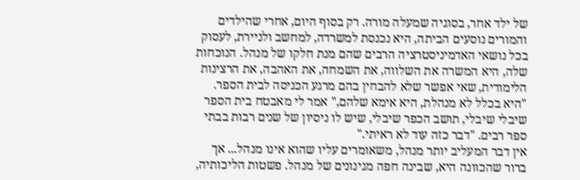של ילד אחר, בסוגיה שמעלה מורה. רק בסוף היום, אחרי שהילדים והמורים נוסעים הביתה, היא נכנסת למשרדה, למחשב ולניירת, לעסוק בכל נושאי האדמיניסטרציה הרבים שהם מנת חלקו של מנהל. הנוכחות שלה, היא המשרה את השלווה, את השמחה, את האהבה, את הרצינות הלימודית, שאי אפשר שלא להבחין בהם מרגע הכניסה לבית הספר.
"היא בכלל לא מנהלת, היא אימא שלהם," אמר לי מאבטח בית הספר שיבלי שיבלי, תושב הכפר שיבלי, שיש לו ניסיון של שנים רבות בבתי ספר רבים. "דבר כזה עוד לא ראיתי."
אין דבר המעליב יותר מנהל, משאומרים עליו שהוא אינו מנהל... אך ברור שהכוונה היא, שבינה חפה מגינונים של מנהל. פשטות הליכותיה,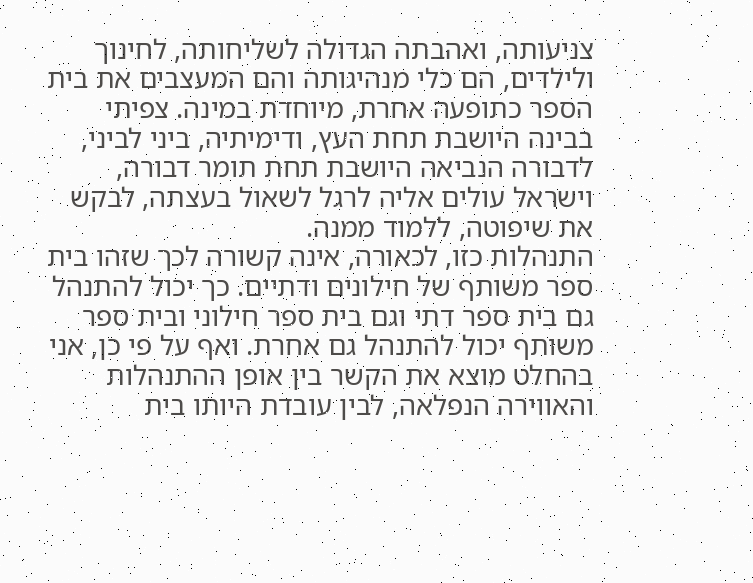צניעותה, ואהבתה הגדולה לשליחותה, לחינוך ולילדים, הם כלי מנהיגותה והם המעצבים את בית הספר כתופעה אחרת, מיוחדת במינה. צפיתי בבינה היושבת תחת העץ, ודימיתיה, ביני לביני, לדבורה הנביאה היושבת תחת תומר דבורה, וישראל עולים אליה לרגל לשאול בעצתה, לבקש את שיפוטה, ללמוד ממנה.
התנהלות כזו, לכאורה, אינה קשורה לכך שזהו בית ספר משותף של חילונים ודתיים. כך יכול להתנהל גם בית ספר דתי וגם בית ספר חילוני ובית ספר משותף יכול להתנהל גם אחרת. ואף על פי כן, אני בהחלט מוצא את הקשר בין אופן ההתנהלות והאווירה הנפלאה, לבין עובדת היותו בית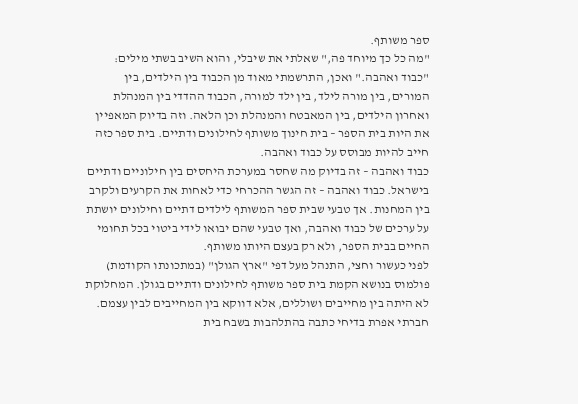ספר משותף.
"מה כל כך מיוחד פה," שאלתי את שיבלי, והוא השיב בשתי מילים: "כבוד ואהבה." ואכן, התרשמתי מאוד מן הכבוד בין הילדים, בין המורים, בין מורה לילד, בין ילד למורה, הכבוד ההדדי בין המנהלת ואחרון הילדים, בין המאבטח והמנהלת וכן הלאה. וזה בדיוק המאפיין את היות בית הספר – בית חינוך משותף לחילונים ודתיים. בית ספר כזה חייב להיות מבוסס על כבוד ואהבה.
כבוד ואהבה – זה בדיוק מה שחסר במערכת היחסים בין חילוניים ודתיים בישראל. כבוד ואהבה – זה הגשר ההכרחי כדי לאחות את הקרעים ולקרב בין המחנות. אך טבעי שבית ספר המשותף לילדים דתיים וחילונים יושתת על ערכים של כבוד ואהבה, ואך טבעי שהם יבואו לידי ביטוי בכל תחומי החיים בבית הספר, ולא רק בעצם היותו משותף.
לפני כעשור וחצי, התנהל מעל דפי "ארץ הגולן" (במתכונתו הקודמת) פולמוס בנושא הקמת בית ספר משותף לחילונים ודתיים בגולן. המחלוקת לא היתה בין מחייבים ושוללים, אלא דווקא בין המחייבים לבין עצמם.
חברתי אפרת בדיחי כתבה בהתלהבות בשבח בית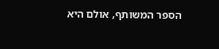הספר המשותף, אולם היא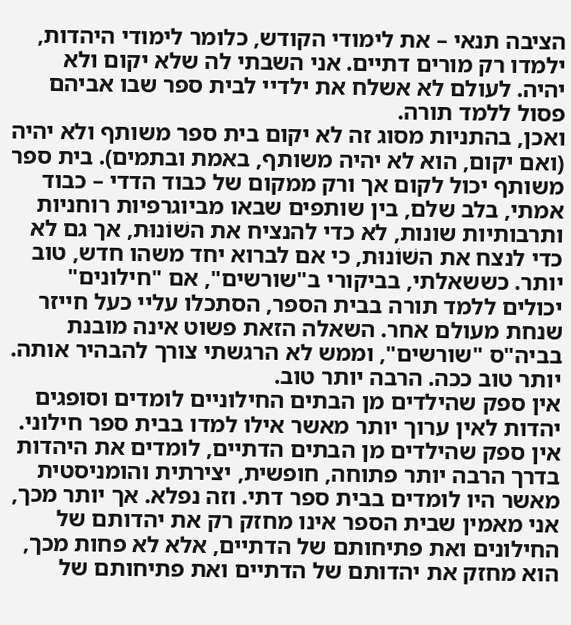הציבה תנאי – את לימודי הקודש, כלומר לימודי היהדות, ילמדו רק מורים דתיים. אני השבתי לה שלא יקום ולא יהיה. לעולם לא אשלח את ילדיי לבית ספר שבו אביהם פסול ללמד תורה.
ואכן, בהתניות מסוג זה לא יקום בית ספר משותף ולא יהיה (ואם יקום, הוא לא יהיה משותף, באמת ובתמים). בית ספר משותף יכול לקום אך ורק ממקום של כבוד הדדי – כבוד אמתי, בלב שלם, בין שותפים שבאו מביוגרפיות רוחניות ותרבותיות שונות, לא כדי להנציח את השׁוֹנוּת, אך גם לא כדי לנצח את השׁוֹנוּת, כי אם לברוא יחד משהו חדש, טוב יותר. כששאלתי, בביקורי ב"שורשים", אם "חילונים" יכולים ללמד תורה בבית הספר, הסתכלו עליי כעל חייזר שנחת מעולם אחר. השאלה הזאת פשוט אינה מובנת בביה"ס "שורשים", וממש לא הרגשתי צורך להבהיר אותה. יותר טוב ככה. הרבה יותר טוב.
אין ספק שהילדים מן הבתים החילוניים לומדים וסופגים יהדות לאין ערוך יותר מאשר אילו למדו בבית ספר חילוני. אין ספק שהילדים מן הבתים הדתיים, לומדים את היהדות בדרך הרבה יותר פתוחה, חופשית, יצירתית והומניסטית מאשר היו לומדים בבית ספר דתי. וזה נפלא. אך יותר מכך, אני מאמין שבית הספר אינו מחזק רק את יהדותם של החילונים ואת פתיחותם של הדתיים, אלא לא פחות מכך, הוא מחזק את יהדותם של הדתיים ואת פתיחותם של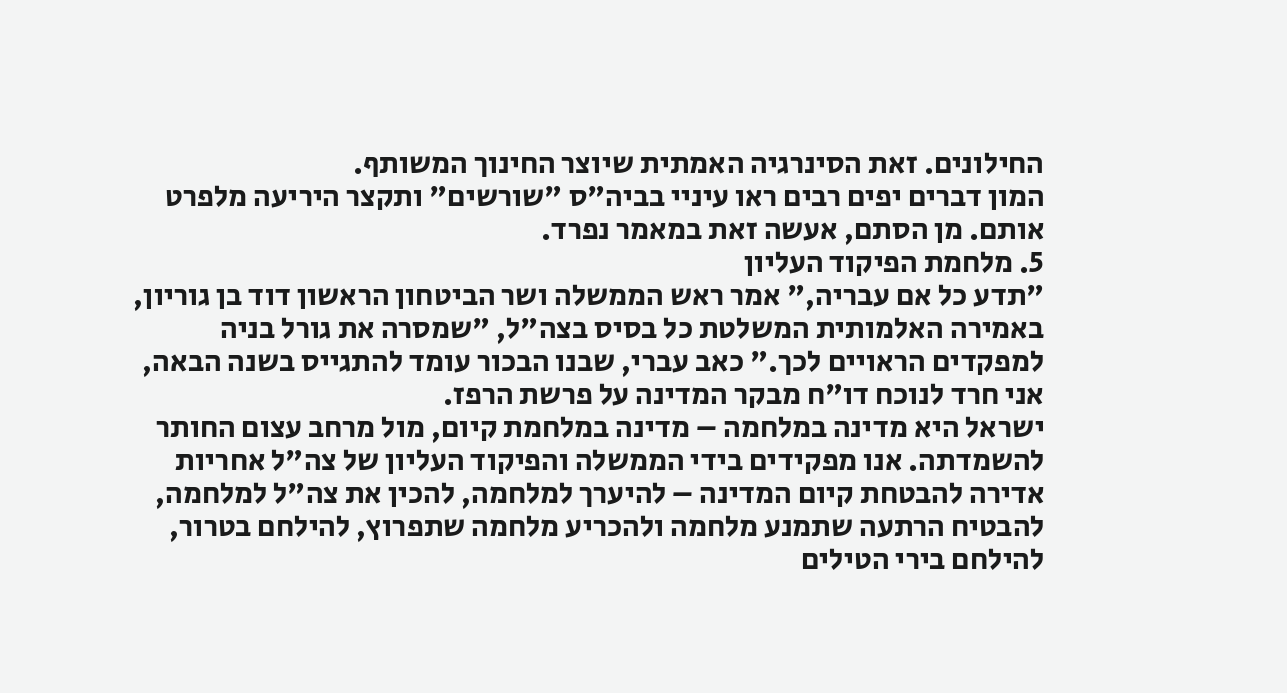החילונים. זאת הסינרגיה האמתית שיוצר החינוך המשותף.
המון דברים יפים רבים ראו עיניי בביה"ס "שורשים" ותקצר היריעה מלפרט אותם. מן הסתם, אעשה זאת במאמר נפרד.
5. מלחמת הפיקוד העליון
"תדע כל אם עבריה," אמר ראש הממשלה ושר הביטחון הראשון דוד בן גוריון, באמירה האלמותית המשלטת כל בסיס בצה"ל, "שמסרה את גורל בניה למפקדים הראויים לכך." כאב עברי, שבנו הבכור עומד להתגייס בשנה הבאה, אני חרד לנוכח דו"ח מבקר המדינה על פרשת הרפז.
ישראל היא מדינה במלחמה – מדינה במלחמת קיום, מול מרחב עצום החותר להשמדתה. אנו מפקידים בידי הממשלה והפיקוד העליון של צה"ל אחריות אדירה להבטחת קיום המדינה – להיערך למלחמה, להכין את צה"ל למלחמה, להבטיח הרתעה שתמנע מלחמה ולהכריע מלחמה שתפרוץ, להילחם בטרור, להילחם בירי הטילים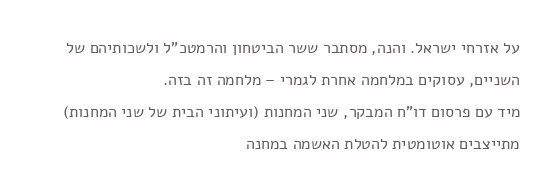על אזרחי ישראל. והנה, מסתבר ששר הביטחון והרמטכ"ל ולשכותיהם של השניים, עסוקים במלחמה אחרת לגמרי – מלחמה זה בזה.
מיד עם פרסום דו"ח המבקר, שני המחנות (ועיתוני הבית של שני המחנות) מתייצבים אוטומטית להטלת האשמה במחנה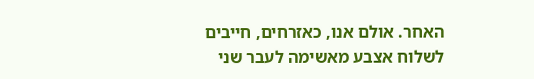האחר. אולם אנו, כאזרחים, חייבים לשלוח אצבע מאשימה לעבר שני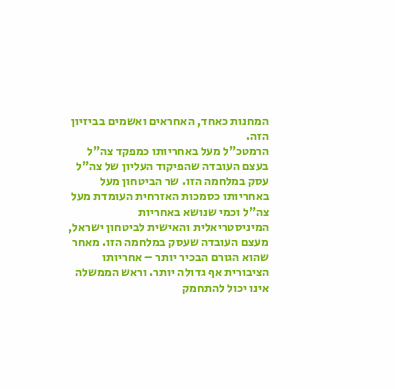המחנות כאחד, האחראים ואשמים בביזיון הזה.
הרמטכ"ל מעל באחריותו כמפקד צה"ל בעצם העובדה שהפיקוד העליון של צה"ל עסק במלחמה הזו. שר הביטחון מעל באחריותו כסמכות האזרחית העומדת מעל צה"ל וכמי שנושא באחריות המיניסטריאלית והאישית לביטחון ישראל, מעצם העובדה שעסק במלחמה הזו. מאחר שהוא הגורם הבכיר יותר – אחריותו הציבורית אף גדולה יותר. וראש הממשלה אינו יכול להתחמק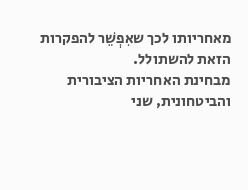מאחריותו לכך שאִפְשֵׁר להפקרות הזאת להשתולל.
מבחינת האחריות הציבורית והביטחונית, שני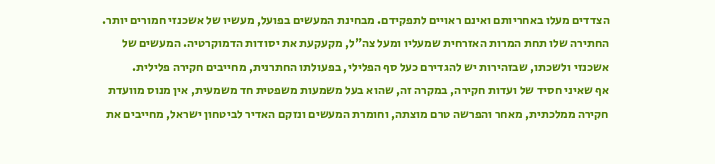הצדדים מעלו באחריותם ואינם ראויים לתפקידם. מבחינת המעשים בפועל, מעשיו של אשכנזי חמורים יותר. החתירה שלו תחת המרות האזרחית שמעליו ומעל צה"ל, מקעקעת את יסודות הדמוקרטיה. המעשים של אשכנזי ולשכתו, שבזהירות יש להגדירם כעל סף הפלילי, בפעולתו החתרנית, מחייבים חקירה פלילית.
אף שאיני חסיד של ועדות חקירה, במקרה זה, שהוא בעל משמעות משפטית חד משמעית, אין מנוס מוועדת חקירה ממלכתית, מאחר והפרשה טרם מוצתה, וחומרת המעשים ונזקם האדיר לביטחון ישראל, מחייבים את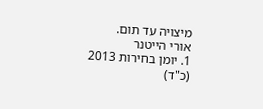מיצויה עד תום.
אורי הייטנר
1. יומן בחירות 2013 (כ"ד)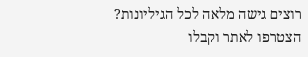רוצים גישה מלאה לכל הגיליונות?
הצטרפו לאתר וקבלו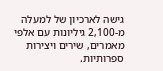גישה לארכיון של למעלה מ-2,100 גיליונות עם אלפי מאמרים, שירים ויצירות ספרותיות.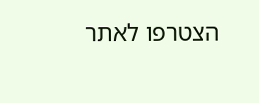הצטרפו לאתר